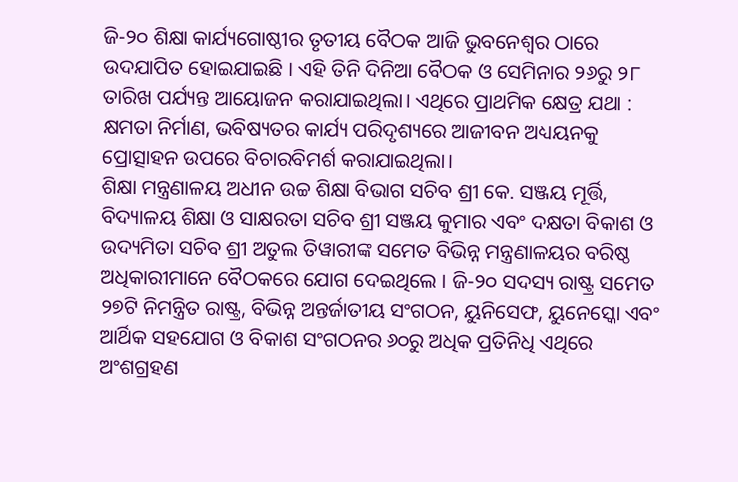ଜି-୨୦ ଶିକ୍ଷା କାର୍ଯ୍ୟଗୋଷ୍ଠୀର ତୃତୀୟ ବୈଠକ ଆଜି ଭୁବନେଶ୍ଵର ଠାରେ ଉଦଯାପିତ ହୋଇଯାଇଛି । ଏହି ତିନି ଦିନିଆ ବୈଠକ ଓ ସେମିନାର ୨୬ରୁ ୨୮ ତାରିଖ ପର୍ଯ୍ୟନ୍ତ ଆୟୋଜନ କରାଯାଇଥିଲା। ଏଥିରେ ପ୍ରାଥମିକ କ୍ଷେତ୍ର ଯଥା : କ୍ଷମତା ନିର୍ମାଣ, ଭବିଷ୍ୟତର କାର୍ଯ୍ୟ ପରିଦୃଶ୍ୟରେ ଆଜୀବନ ଅଧ୍ୟୟନକୁ ପ୍ରୋତ୍ସାହନ ଉପରେ ବିଚାରବିମର୍ଶ କରାଯାଇଥିଲା।
ଶିକ୍ଷା ମନ୍ତ୍ରଣାଳୟ ଅଧୀନ ଉଚ୍ଚ ଶିକ୍ଷା ବିଭାଗ ସଚିବ ଶ୍ରୀ କେ. ସଞ୍ଜୟ ମୂର୍ତ୍ତି, ବିଦ୍ୟାଳୟ ଶିକ୍ଷା ଓ ସାକ୍ଷରତା ସଚିବ ଶ୍ରୀ ସଞ୍ଜୟ କୁମାର ଏବଂ ଦକ୍ଷତା ବିକାଶ ଓ ଉଦ୍ୟମିତା ସଚିବ ଶ୍ରୀ ଅତୁଲ ତିୱାରୀଙ୍କ ସମେତ ବିଭିନ୍ନ ମନ୍ତ୍ରଣାଳୟର ବରିଷ୍ଠ ଅଧିକାରୀମାନେ ବୈଠକରେ ଯୋଗ ଦେଇଥିଲେ । ଜି-୨୦ ସଦସ୍ୟ ରାଷ୍ଟ୍ର ସମେତ ୨୭ଟି ନିମନ୍ତ୍ରିତ ରାଷ୍ଟ୍ର, ବିଭିନ୍ନ ଅନ୍ତର୍ଜାତୀୟ ସଂଗଠନ, ୟୁନିସେଫ, ୟୁନେସ୍କୋ ଏବଂ ଆର୍ଥିକ ସହଯୋଗ ଓ ବିକାଶ ସଂଗଠନର ୬୦ରୁ ଅଧିକ ପ୍ରତିନିଧି ଏଥିରେ ଅଂଶଗ୍ରହଣ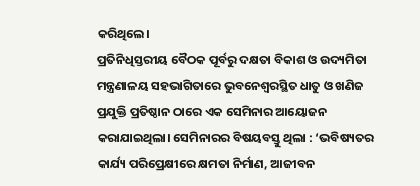କରିଥିଲେ।
ପ୍ରତିନିଧିସ୍ତରୀୟ ବୈଠକ ପୂର୍ବରୁ ଦକ୍ଷତା ବିକାଶ ଓ ଉଦ୍ୟମିତା ମନ୍ତ୍ରଣାଳୟ ସହଭାଗିତାରେ ଭୁବନେଶ୍ୱରସ୍ଥିତ ଧାତୁ ଓ ଖଣିଜ ପ୍ରଯୁକ୍ତି ପ୍ରତିଷ୍ଠାନ ଠାରେ ଏକ ସେମିନାର ଆୟୋଜନ କରାଯାଇଥିଲା। ସେମିନାରର ବିଷୟବସ୍ତୁ ଥିଲା : ‘ଭବିଷ୍ୟତର କାର୍ଯ୍ୟ ପରିପ୍ରେକ୍ଷୀରେ କ୍ଷମତା ନିର୍ମାଣ, ଆଜୀବନ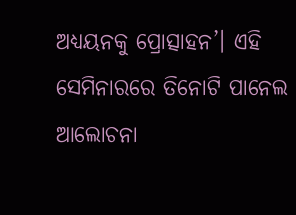ଅଧ୍ୟୟନକୁ ପ୍ରୋତ୍ସାହନ’। ଏହି ସେମିନାରରେ ତିନୋଟି ପାନେଲ ଆଲୋଚନା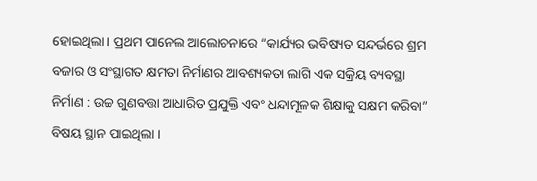ହୋଇଥିଲା। ପ୍ରଥମ ପାନେଲ ଆଲୋଚନାରେ “କାର୍ଯ୍ୟର ଭବିଷ୍ୟତ ସନ୍ଦର୍ଭରେ ଶ୍ରମ ବଜାର ଓ ସଂସ୍ଥାଗତ କ୍ଷମତା ନିର୍ମାଣର ଆବଶ୍ୟକତା ଲାଗି ଏକ ସକ୍ରିୟ ବ୍ୟବସ୍ଥା ନିର୍ମାଣ : ଉଚ୍ଚ ଗୁଣବତ୍ତା ଆଧାରିତ ପ୍ରଯୁକ୍ତି ଏବଂ ଧନ୍ଦାମୂଳକ ଶିକ୍ଷାକୁ ସକ୍ଷମ କରିବା” ବିଷୟ ସ୍ଥାନ ପାଇଥିଲା ।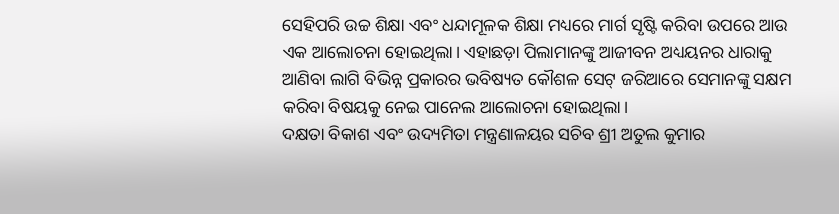ସେହିପରି ଉଚ୍ଚ ଶିକ୍ଷା ଏବଂ ଧନ୍ଦାମୂଳକ ଶିକ୍ଷା ମଧ୍ୟରେ ମାର୍ଗ ସୃଷ୍ଟି କରିବା ଉପରେ ଆଉ ଏକ ଆଲୋଚନା ହୋଇଥିଲା। ଏହାଛଡ଼ା ପିଲାମାନଙ୍କୁ ଆଜୀବନ ଅଧ୍ୟୟନର ଧାରାକୁ ଆଣିବା ଲାଗି ବିଭିନ୍ନ ପ୍ରକାରର ଭବିଷ୍ୟତ କୌଶଳ ସେଟ୍ ଜରିଆରେ ସେମାନଙ୍କୁ ସକ୍ଷମ କରିବା ବିଷୟକୁ ନେଇ ପାନେଲ ଆଲୋଚନା ହୋଇଥିଲା।
ଦକ୍ଷତା ବିକାଶ ଏବଂ ଉଦ୍ୟମିତା ମନ୍ତ୍ରଣାଳୟର ସଚିବ ଶ୍ରୀ ଅତୁଲ କୁମାର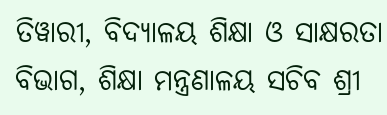ତିୱାରୀ, ବିଦ୍ୟାଳୟ ଶିକ୍ଷା ଓ ସାକ୍ଷରତା ବିଭାଗ, ଶିକ୍ଷା ମନ୍ତ୍ରଣାଳୟ ସଚିବ ଶ୍ରୀ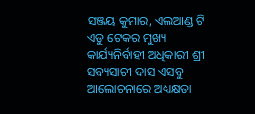ସଞ୍ଜୟ କୁମାର, ଏଲଆଣ୍ଡ ଟି ଏଡୁ ଟେକର ମୁଖ୍ୟ କାର୍ଯ୍ୟନିର୍ବାହୀ ଅଧିକାରୀ ଶ୍ରୀ ସବ୍ୟସାଚୀ ଦାସ ଏସବୁ ଆଲୋଚନାରେ ଅଧ୍ୟକ୍ଷତା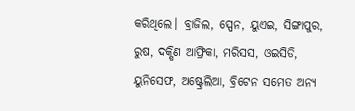କରିଥିଲେ। ବ୍ରାଜିଲ, ସ୍ପେନ, ୟୁଏଇ, ସିଙ୍ଗାପୁର, ରୁଷ, ଦକ୍ଷିଣ ଆଫ୍ରିକା, ମରିସସ, ଓଇସିଡି, ୟୁନିସେଫ, ଅଷ୍ଟ୍ରେଲିଆ, ବ୍ରିଟେନ ସମେତ ଅନ୍ୟ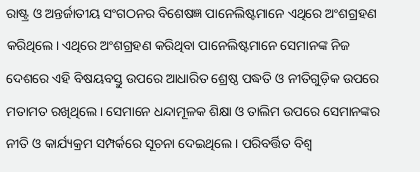ରାଷ୍ଟ୍ର ଓ ଅନ୍ତର୍ଜାତୀୟ ସଂଗଠନର ବିଶେଷଜ୍ଞ ପାନେଲିଷ୍ଟମାନେ ଏଥିରେ ଅଂଶଗ୍ରହଣ କରିଥିଲେ। ଏଥିରେ ଅଂଶଗ୍ରହଣ କରିଥିବା ପାନେଲିଷ୍ଟମାନେ ସେମାନଙ୍କ ନିଜ ଦେଶରେ ଏହି ବିଷୟବସ୍ତୁ ଉପରେ ଆଧାରିତ ଶ୍ରେଷ୍ଠ ପଦ୍ଧତି ଓ ନୀତିଗୁଡ଼ିକ ଉପରେ ମତାମତ ରଖିଥିଲେ। ସେମାନେ ଧନ୍ଦାମୂଳକ ଶିକ୍ଷା ଓ ତାଲିମ ଉପରେ ସେମାନଙ୍କର ନୀତି ଓ କାର୍ଯ୍ୟକ୍ରମ ସମ୍ପର୍କରେ ସୂଚନା ଦେଇଥିଲେ । ପରିବର୍ତ୍ତିତ ବିଶ୍ଵ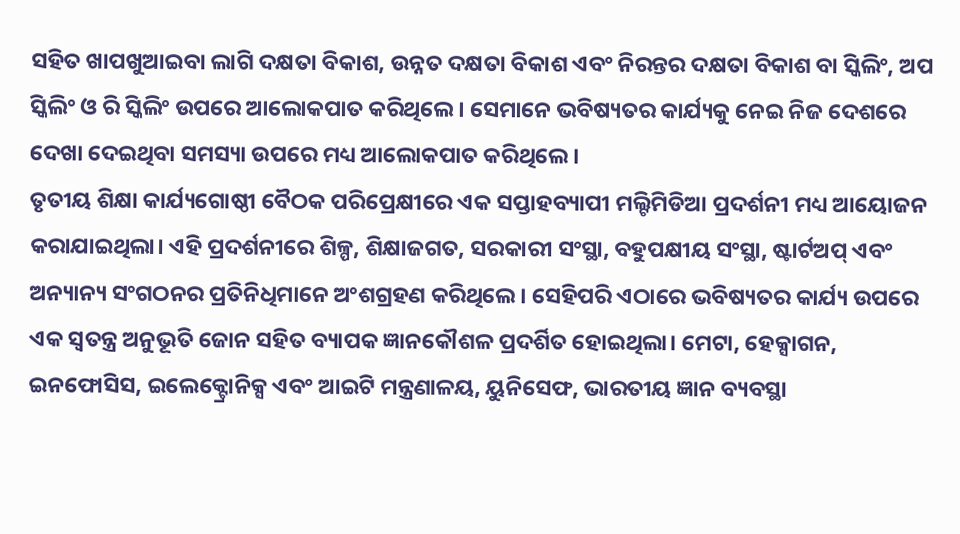ସହିତ ଖାପଖୁଆଇବା ଲାଗି ଦକ୍ଷତା ବିକାଶ, ଉନ୍ନତ ଦକ୍ଷତା ବିକାଶ ଏବଂ ନିରନ୍ତର ଦକ୍ଷତା ବିକାଶ ବା ସ୍କିଲିଂ, ଅପ ସ୍କିଲିଂ ଓ ରି ସ୍କିଲିଂ ଉପରେ ଆଲୋକପାତ କରିଥିଲେ । ସେମାନେ ଭବିଷ୍ୟତର କାର୍ଯ୍ୟକୁ ନେଇ ନିଜ ଦେଶରେ ଦେଖା ଦେଇଥିବା ସମସ୍ୟା ଉପରେ ମଧ୍ୟ ଆଲୋକପାତ କରିଥିଲେ ।
ତୃତୀୟ ଶିକ୍ଷା କାର୍ଯ୍ୟଗୋଷ୍ଠୀ ବୈଠକ ପରିପ୍ରେକ୍ଷୀରେ ଏକ ସପ୍ତାହବ୍ୟାପୀ ମଲ୍ଟିମିଡିଆ ପ୍ରଦର୍ଶନୀ ମଧ୍ୟ ଆୟୋଜନ କରାଯାଇଥିଲା। ଏହି ପ୍ରଦର୍ଶନୀରେ ଶିଳ୍ପ, ଶିକ୍ଷାଜଗତ, ସରକାରୀ ସଂସ୍ଥା, ବହୁପକ୍ଷୀୟ ସଂସ୍ଥା, ଷ୍ଟାର୍ଟଅପ୍ ଏବଂ ଅନ୍ୟାନ୍ୟ ସଂଗଠନର ପ୍ରତିନିଧିମାନେ ଅଂଶଗ୍ରହଣ କରିଥିଲେ। ସେହିପରି ଏଠାରେ ଭବିଷ୍ୟତର କାର୍ଯ୍ୟ ଉପରେ ଏକ ସ୍ୱତନ୍ତ୍ର ଅନୁଭୂତି ଜୋନ ସହିତ ବ୍ୟାପକ ଜ୍ଞାନକୌଶଳ ପ୍ରଦର୍ଶିତ ହୋଇଥିଲା। ମେଟା, ହେକ୍ସାଗନ, ଇନଫୋସିସ, ଇଲେକ୍ଟ୍ରୋନିକ୍ସ ଏବଂ ଆଇଟି ମନ୍ତ୍ରଣାଳୟ, ୟୁନିସେଫ, ଭାରତୀୟ ଜ୍ଞାନ ବ୍ୟବସ୍ଥା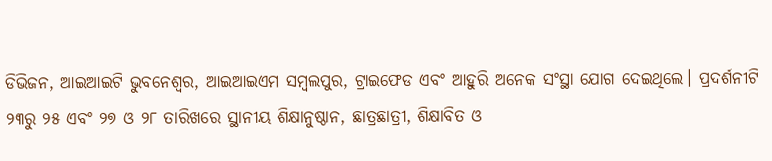ଡିଭିଜନ, ଆଇଆଇଟି ଭୁବନେଶ୍ୱର, ଆଇଆଇଏମ ସମ୍ବଲପୁର, ଟ୍ରାଇଫେଡ ଏବଂ ଆହୁରି ଅନେକ ସଂସ୍ଥା ଯୋଗ ଦେଇଥିଲେ। ପ୍ରଦର୍ଶନୀଟି ୨୩ରୁ ୨୫ ଏବଂ ୨୭ ଓ ୨୮ ତାରିଖରେ ସ୍ଥାନୀୟ ଶିକ୍ଷାନୁଷ୍ଠାନ, ଛାତ୍ରଛାତ୍ରୀ, ଶିକ୍ଷାବିତ ଓ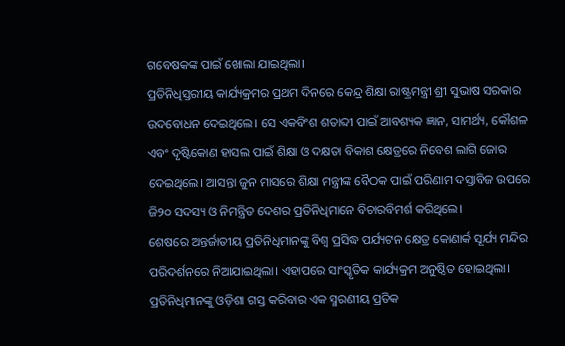ଗବେଷକଙ୍କ ପାଇଁ ଖୋଲା ଯାଇଥିଲା।
ପ୍ରତିନିଧିସ୍ତରୀୟ କାର୍ଯ୍ୟକ୍ରମର ପ୍ରଥମ ଦିନରେ କେନ୍ଦ୍ର ଶିକ୍ଷା ରାଷ୍ଟ୍ରମନ୍ତ୍ରୀ ଶ୍ରୀ ସୁଭାଷ ସରକାର ଉଦବୋଧନ ଦେଇଥିଲେ। ସେ ଏକବିଂଶ ଶତାବ୍ଦୀ ପାଇଁ ଆବଶ୍ୟକ ଜ୍ଞାନ, ସାମର୍ଥ୍ୟ, କୌଶଳ ଏବଂ ଦୃଷ୍ଟିକୋଣ ହାସଲ ପାଇଁ ଶିକ୍ଷା ଓ ଦକ୍ଷତା ବିକାଶ କ୍ଷେତ୍ରରେ ନିବେଶ ଲାଗି ଜୋର ଦେଇଥିଲେ। ଆସନ୍ତା ଜୁନ ମାସରେ ଶିକ୍ଷା ମନ୍ତ୍ରୀଙ୍କ ବୈଠକ ପାଇଁ ପରିଣାମ ଦସ୍ତାବିଜ ଉପରେ ଜି୨୦ ସଦସ୍ୟ ଓ ନିମନ୍ତ୍ରିତ ଦେଶର ପ୍ରତିନିଧିମାନେ ବିଚାରବିମର୍ଶ କରିଥିଲେ।
ଶେଷରେ ଅନ୍ତର୍ଜାତୀୟ ପ୍ରତିନିଧିମାନଙ୍କୁ ବିଶ୍ଵ ପ୍ରସିଦ୍ଧ ପର୍ଯ୍ୟଟନ କ୍ଷେତ୍ର କୋଣାର୍କ ସୂର୍ଯ୍ୟ ମନ୍ଦିର ପରିଦର୍ଶନରେ ନିଆଯାଇଥିଲା। ଏହାପରେ ସାଂସ୍କୃତିକ କାର୍ଯ୍ୟକ୍ରମ ଅନୁଷ୍ଠିତ ହୋଇଥିଲା। ପ୍ରତିନିଧିମାନଙ୍କୁ ଓଡ଼ିଶା ଗସ୍ତ କରିବାର ଏକ ସ୍ମରଣୀୟ ପ୍ରତିକ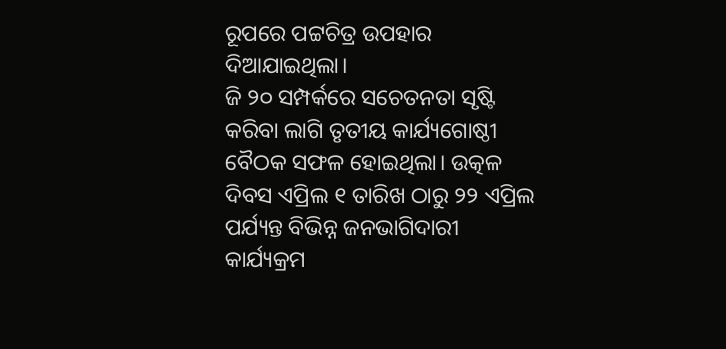ରୂପରେ ପଟ୍ଟଚିତ୍ର ଉପହାର ଦିଆଯାଇଥିଲା।
ଜି ୨୦ ସମ୍ପର୍କରେ ସଚେତନତା ସୃଷ୍ଟି କରିବା ଲାଗି ତୃତୀୟ କାର୍ଯ୍ୟଗୋଷ୍ଠୀ ବୈଠକ ସଫଳ ହୋଇଥିଲା। ଉତ୍କଳ ଦିବସ ଏପ୍ରିଲ ୧ ତାରିଖ ଠାରୁ ୨୨ ଏପ୍ରିଲ ପର୍ଯ୍ୟନ୍ତ ବିଭିନ୍ନ ଜନଭାଗିଦାରୀ କାର୍ଯ୍ୟକ୍ରମ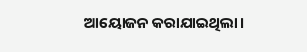ଆୟୋଜନ କରାଯାଇଥିଲା।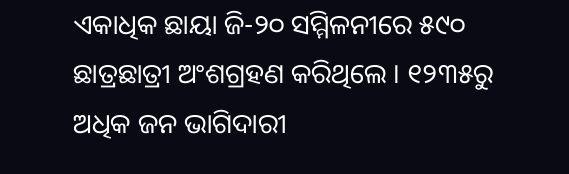ଏକାଧିକ ଛାୟା ଜି-୨୦ ସମ୍ମିଳନୀରେ ୫୯୦ ଛାତ୍ରଛାତ୍ରୀ ଅଂଶଗ୍ରହଣ କରିଥିଲେ । ୧୨୩୫ରୁ ଅଧିକ ଜନ ଭାଗିଦାରୀ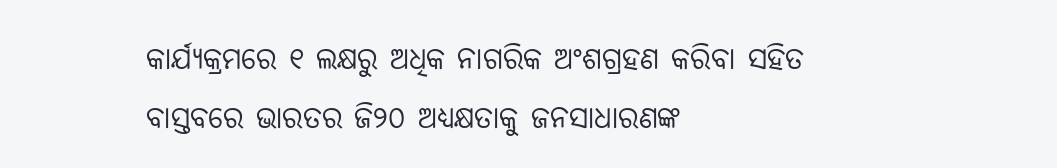କାର୍ଯ୍ୟକ୍ରମରେ ୧ ଲକ୍ଷରୁ ଅଧିକ ନାଗରିକ ଅଂଶଗ୍ରହଣ କରିବା ସହିତ ବାସ୍ତବରେ ଭାରତର ଜି୨୦ ଅଧ୍ୟକ୍ଷତାକୁ ଜନସାଧାରଣଙ୍କ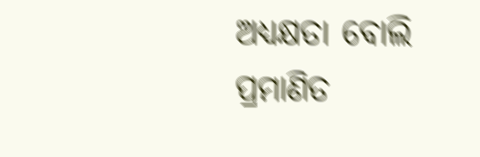ଅଧ୍ୟକ୍ଷତା ବୋଲି ପ୍ରମାଣିତ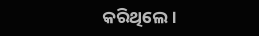କରିଥିଲେ।